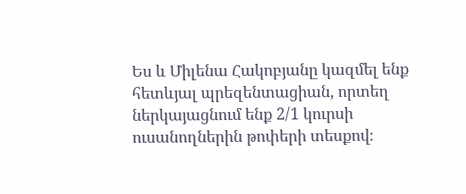Ես և Միլենա Հակոբյանը կազմել ենք հետևյալ պրեզենտացիան, որտեղ ներկայացնում ենք 2/1 կուրսի ուսանողներին թոփերի տեսքով։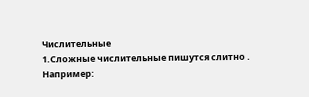Числительные
1.Сложные числительные пишутся слитно .
Например: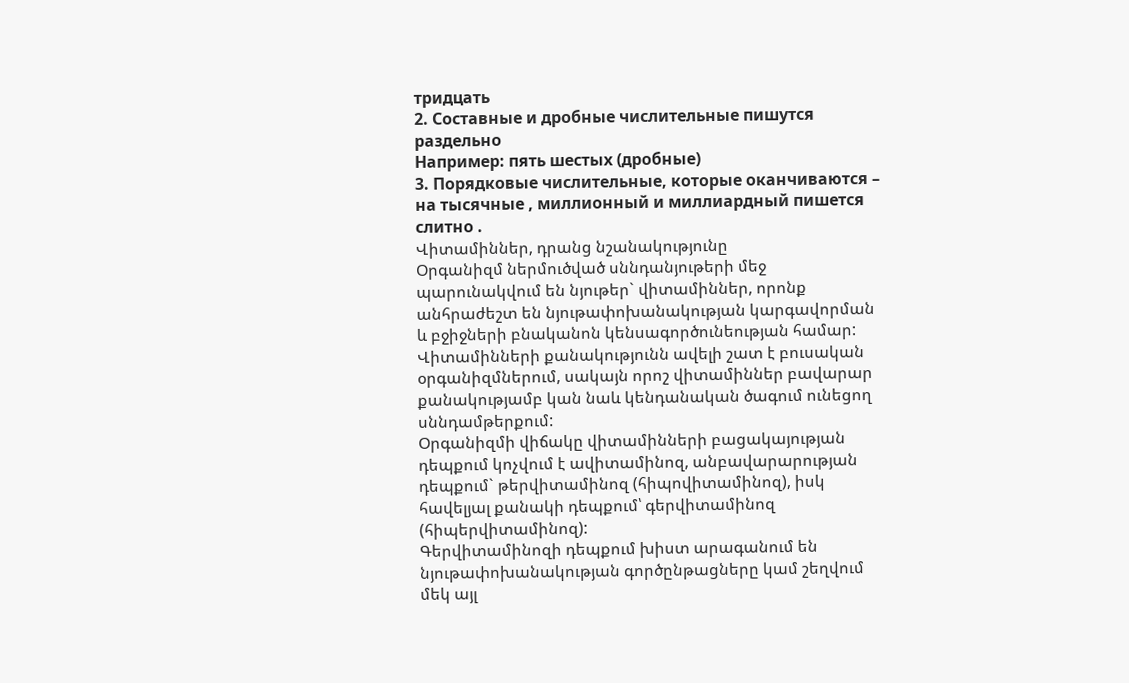тридцать
2. Составные и дробные числительные пишутся раздельно
Например: пять шестых (дробные)
3. Порядковые числительные, которые оканчиваются – на тысячные , миллионный и миллиардный пишется слитно .
Վիտամիններ, դրանց նշանակությունը
Օրգանիզմ ներմուծված սննդանյութերի մեջ պարունակվում են նյութեր` վիտամիններ, որոնք անհրաժեշտ են նյութափոխանակության կարգավորման և բջիջների բնականոն կենսագործունեության համար:
Վիտամինների քանակությունն ավելի շատ է բուսական օրգանիզմներում, սակայն որոշ վիտամիններ բավարար քանակությամբ կան նաև կենդանական ծագում ունեցող սննդամթերքում:
Օրգանիզմի վիճակը վիտամինների բացակայության դեպքում կոչվում է ավիտամինոզ, անբավարարության դեպքում` թերվիտամինոզ (հիպովիտամինոզ), իսկ հավելյալ քանակի դեպքում՝ գերվիտամինոզ (հիպերվիտամինոզ):
Գերվիտամինոզի դեպքում խիստ արագանում են նյութափոխանակության գործընթացները կամ շեղվում մեկ այլ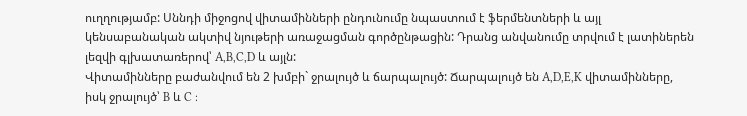ուղղությամբ: Սննդի միջոցով վիտամինների ընդունումը նպաստում է ֆերմենտների և այլ կենսաբանական ակտիվ նյութերի առաջացման գործընթացին: Դրանց անվանումը տրվում է լատիներեն լեզվի գլխատառերով՝ A,B,C,D և այլն:
Վիտամինները բաժանվում են 2 խմբի` ջրալույծ և ճարպալույծ: Ճարպալույծ են A,D,E,K վիտամինները, իսկ ջրալույծ՝ B և C :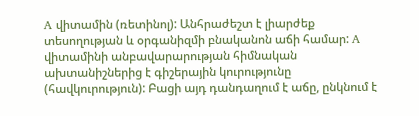A վիտամին (ռետինոլ): Անհրաժեշտ է լիարժեք տեսողության և օրգանիզմի բնականոն աճի համար: A վիտամինի անբավարարության հիմնական ախտանիշներից է գիշերային կուրությունը (հավկուրություն): Բացի այդ դանդաղում է աճը, ընկնում է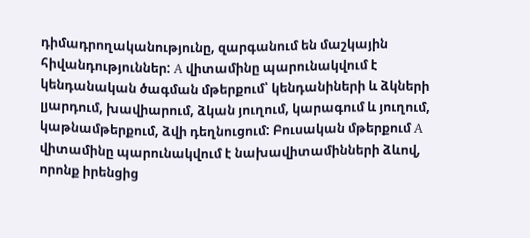դիմադրողականությունը, զարգանում են մաշկային հիվանդություններ: A վիտամինը պարունակվում է կենդանական ծագման մթերքում՝ կենդանիների և ձկների լյարդում, խավիարում, ձկան յուղում, կարագում և յուղում, կաթնամթերքում, ձվի դեղնուցում: Բուսական մթերքում A վիտամինը պարունակվում է նախավիտամինների ձևով, որոնք իրենցից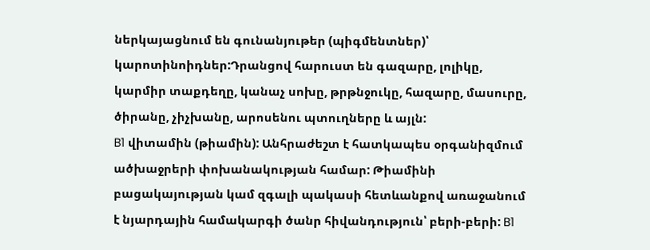ներկայացնում են գունանյութեր (պիգմենտներ)՝ կարոտինոիդներ:Դրանցով հարուստ են գազարը, լոլիկը, կարմիր տաքդեղը, կանաչ սոխը, թրթնջուկը, հազարը, մասուրը, ծիրանը, չիչխանը, արոսենու պտուղները և այլն:
B1 վիտամին (թիամին): Անհրաժեշտ է հատկապես օրգանիզմում ածխաջրերի փոխանակության համար: Թիամինի բացակայության կամ զգալի պակասի հետևանքով առաջանում է նյարդային համակարգի ծանր հիվանդություն՝ բերի-բերի: B1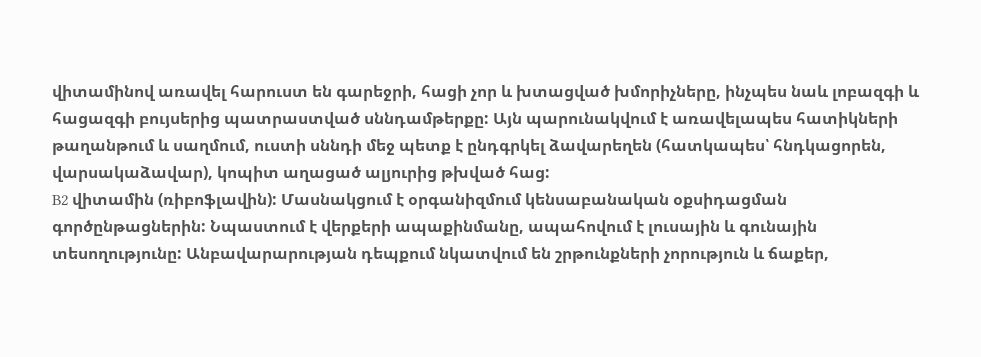վիտամինով առավել հարուստ են գարեջրի, հացի չոր և խտացված խմորիչները, ինչպես նաև լոբազգի և հացազգի բույսերից պատրաստված սննդամթերքը: Այն պարունակվում է առավելապես հատիկների թաղանթում և սաղմում, ուստի սննդի մեջ պետք է ընդգրկել ձավարեղեն (հատկապես՝ հնդկացորեն, վարսակաձավար), կոպիտ աղացած ալյուրից թխված հաց:
B2 վիտամին (ռիբոֆլավին): Մասնակցում է օրգանիզմում կենսաբանական օքսիդացման գործընթացներին: Նպաստում է վերքերի ապաքինմանը, ապահովում է լուսային և գունային տեսողությունը: Անբավարարության դեպքում նկատվում են շրթունքների չորություն և ճաքեր,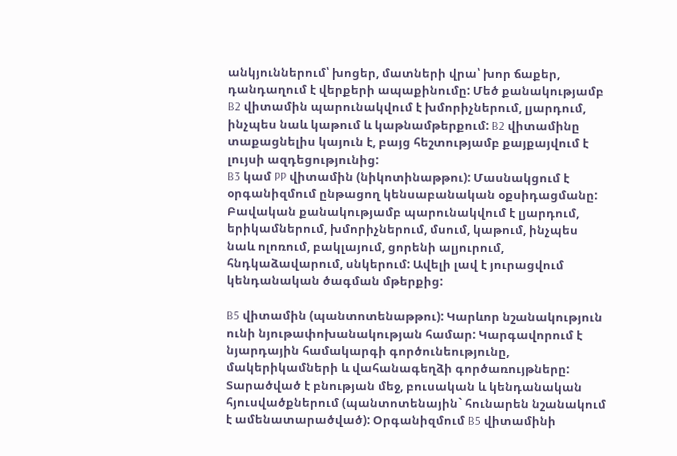անկյուններում՝ խոցեր, մատների վրա՝ խոր ճաքեր, դանդաղում է վերքերի ապաքինումը: Մեծ քանակությամբ B2 վիտամին պարունակվում է խմորիչներում, լյարդում, ինչպես նաև կաթում և կաթնամթերքում: B2 վիտամինը տաքացնելիս կայուն է, բայց հեշտությամբ քայքայվում է լույսի ազդեցությունից:
B3 կամ PP վիտամին (նիկոտինաթթու): Մասնակցում է օրգանիզմում ընթացող կենսաբանական օքսիդացմանը: Բավական քանակությամբ պարունակվում է լյարդում, երիկամներում, խմորիչներում, մսում, կաթում, ինչպես նաև ոլոռում, բակլայում, ցորենի ալյուրում, հնդկաձավարում, սնկերում: Ավելի լավ է յուրացվում կենդանական ծագման մթերքից:

B5 վիտամին (պանտոտենաթթու): Կարևոր նշանակություն ունի նյութափոխանակության համար: Կարգավորում է նյարդային համակարգի գործունեությունը, մակերիկամների և վահանագեղձի գործառույթները: Տարածված է բնության մեջ, բուսական և կենդանական հյուսվածքներում (պանտոտենային` հունարեն նշանակում է ամենատարածված): Օրգանիզմում B5 վիտամինի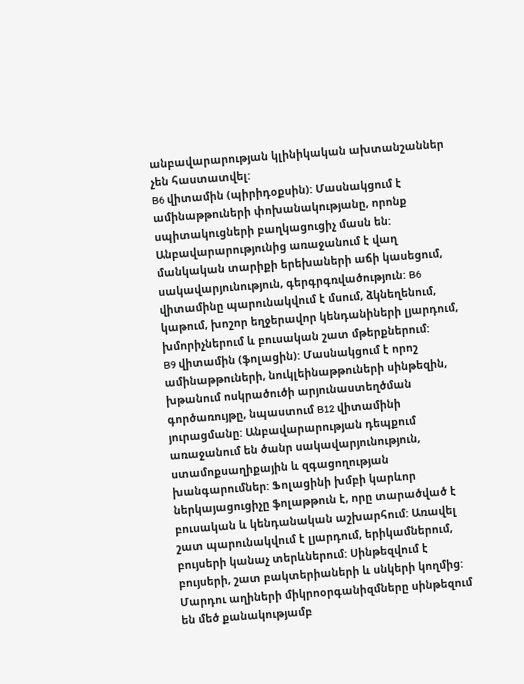անբավարարության կլինիկական ախտանշաններ չեն հաստատվել:
B6 վիտամին (պիրիդօքսին): Մասնակցում է ամինաթթուների փոխանակությանը, որոնք սպիտակուցների բաղկացուցիչ մասն են: Անբավարարությունից առաջանում է վաղ մանկական տարիքի երեխաների աճի կասեցում, սակավարյունություն, գերգրգռվածություն: B6 վիտամինը պարունակվում է մսում, ձկնեղենում, կաթում, խոշոր եղջերավոր կենդանիների լյարդում, խմորիչներում և բուսական շատ մթերքներում:
B9 վիտամին (ֆոլացին): Մասնակցում է որոշ ամինաթթուների, նուկլեինաթթուների սինթեզին, խթանում ոսկրածուծի արյունաստեղծման գործառույթը, նպաստում B12 վիտամինի յուրացմանը: Անբավարարության դեպքում առաջանում են ծանր սակավարյունություն, ստամոքսաղիքային և զգացողության խանգարումներ: Ֆոլացինի խմբի կարևոր ներկայացուցիչը ֆոլաթթուն է, որը տարածված է բուսական և կենդանական աշխարհում: Առավել շատ պարունակվում է լյարդում, երիկամներում, բույսերի կանաչ տերևներում: Սինթեզվում է բույսերի, շատ բակտերիաների և սնկերի կողմից: Մարդու աղիների միկրոօրգանիզմները սինթեզում են մեծ քանակությամբ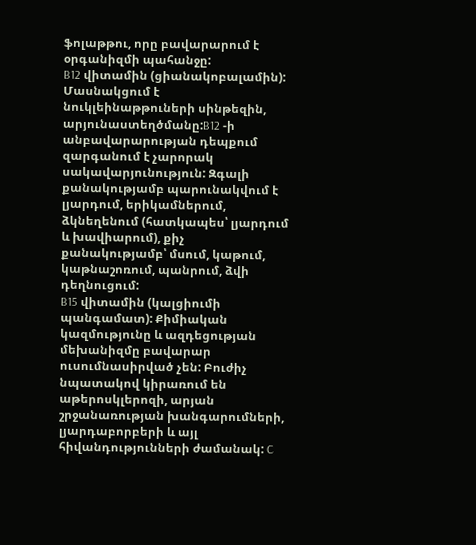ֆոլաթթու, որը բավարարում է օրգանիզմի պահանջը:
B12 վիտամին (ցիանակոբալամին): Մասնակցում է նուկլեինաթթուների սինթեզին, արյունաստեղծմանը:B12 -ի անբավարարության դեպքում զարգանում է չարորակ սակավարյունություն: Զգալի քանակությամբ պարունակվում է լյարդում, երիկամներում, ձկնեղենում (հատկապես՝ լյարդում և խավիարում), քիչ քանակությամբ՝ մսում, կաթում, կաթնաշոռում, պանրում, ձվի դեղնուցում:
B15 վիտամին (կալցիումի պանգամատ): Քիմիական կազմությունը և ազդեցության մեխանիզմը բավարար ուսումնասիրված չեն: Բուժիչ նպատակով կիրառում են աթերոսկլերոզի, արյան շրջանառության խանգարումների, լյարդաբորբերի և այլ հիվանդությունների ժամանակ: C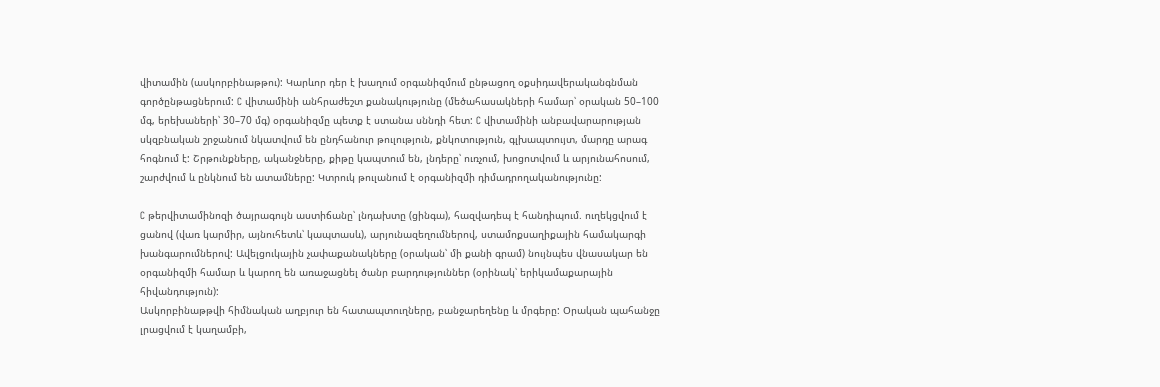վիտամին (ասկորբինաթթու): Կարևոր դեր է խաղում օրգանիզմում ընթացող օքսիդավերականգնման գործընթացներում: C վիտամինի անհրաժեշտ քանակությունը (մեծահասակների համար՝ օրական 50–100 մգ, երեխաների՝ 30–70 մգ) օրգանիզմը պետք է ստանա սննդի հետ: C վիտամինի անբավարարության սկզբնական շրջանում նկատվում են ընդհանուր թուլություն, քնկոտություն, գլխապտույտ, մարդը արագ հոգնում է: Շրթունքները, ականջները, քիթը կապտում են, լնդերը՝ ուռչում, խոցոտվում և արյունահոսում, շարժվում և ընկնում են ատամները: Կտրուկ թուլանում է օրգանիզմի դիմադրողականությունը:

C թերվիտամինոզի ծայրագույն աստիճանը՝ լնդախտը (ցինգա), հազվադեպ է հանդիպում. ուղեկցվում է ցանով (վառ կարմիր, այնուհետև՝ կապտասև), արյունազեղումներով, ստամոքսաղիքային համակարգի խանգարումներով: Ավելցուկային չափաքանակները (օրական՝ մի քանի գրամ) նույնպես վնասակար են օրգանիզմի համար և կարող են առաջացնել ծանր բարդություններ (օրինակ՝ երիկամաքարային հիվանդություն):
Ասկորբինաթթվի հիմնական աղբյուր են հատապտուղները, բանջարեղենը և մրգերը: Օրական պահանջը լրացվում է կաղամբի,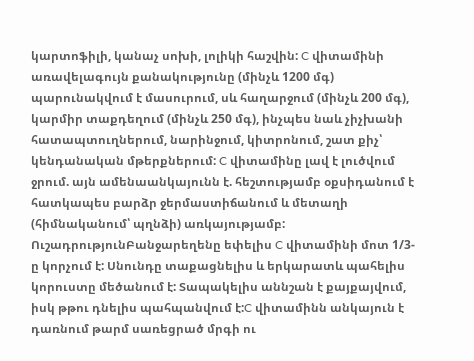կարտոֆիլի, կանաչ սոխի, լոլիկի հաշվին: C վիտամինի առավելագույն քանակությունը (մինչև 1200 մգ) պարունակվում է մասուրում, սև հաղարջում (մինչև 200 մգ), կարմիր տաքդեղում (մինչև 250 մգ), ինչպես նաև չիչխանի հատապտուղներում, նարինջում, կիտրոնում, շատ քիչ՝ կենդանական մթերքներում: C վիտամինը լավ է լուծվում ջրում. այն ամենաանկայունն է. հեշտությամբ օքսիդանում է հատկապես բարձր ջերմաստիճանում և մետաղի (հիմնականում՝ պղնձի) առկայությամբ: ՈւշադրությունԲանջարեղենը եփելիս C վիտամինի մոտ 1/3-ը կորչում է: Սնունդը տաքացնելիս և երկարատև պահելիս կորուստը մեծանում է: Տապակելիս աննշան է քայքայվում, իսկ թթու դնելիս պահպանվում է:C վիտամինն անկայուն է դառնում թարմ սառեցրած մրգի ու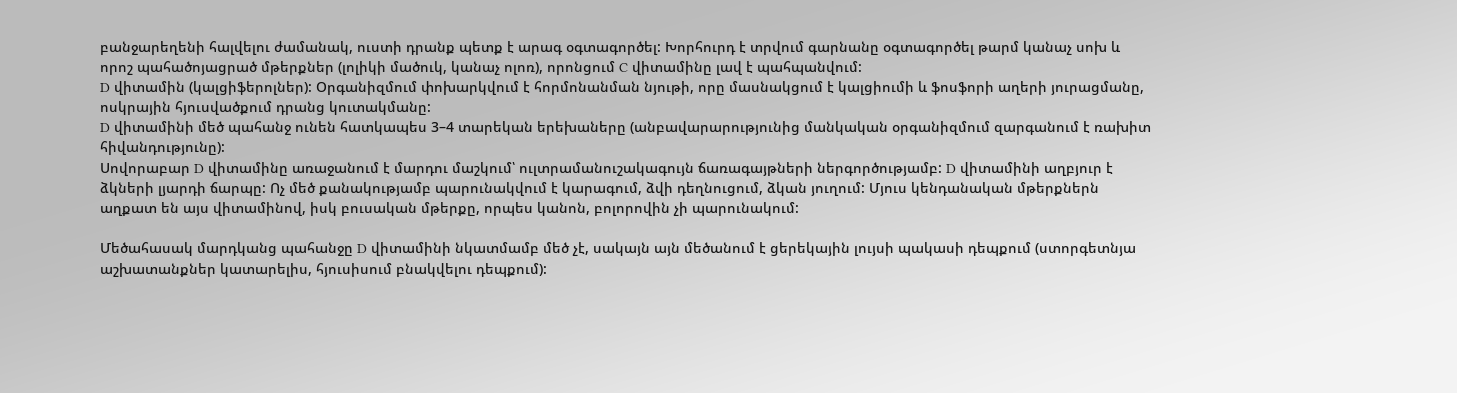բանջարեղենի հալվելու ժամանակ, ուստի դրանք պետք է արագ օգտագործել: Խորհուրդ է տրվում գարնանը օգտագործել թարմ կանաչ սոխ և որոշ պահածոյացրած մթերքներ (լոլիկի մածուկ, կանաչ ոլոռ), որոնցում C վիտամինը լավ է պահպանվում:
D վիտամին (կալցիֆերոլներ): Օրգանիզմում փոխարկվում է հորմոնանման նյութի, որը մասնակցում է կալցիումի և ֆոսֆորի աղերի յուրացմանը, ոսկրային հյուսվածքում դրանց կուտակմանը:
D վիտամինի մեծ պահանջ ունեն հատկապես 3–4 տարեկան երեխաները (անբավարարությունից մանկական օրգանիզմում զարգանում է ռախիտ հիվանդությունը):
Սովորաբար D վիտամինը առաջանում է մարդու մաշկում՝ ուլտրամանուշակագույն ճառագայթների ներգործությամբ: D վիտամինի աղբյուր է ձկների լյարդի ճարպը: Ոչ մեծ քանակությամբ պարունակվում է կարագում, ձվի դեղնուցում, ձկան յուղում: Մյուս կենդանական մթերքներն աղքատ են այս վիտամինով, իսկ բուսական մթերքը, որպես կանոն, բոլորովին չի պարունակում:

Մեծահասակ մարդկանց պահանջը D վիտամինի նկատմամբ մեծ չէ, սակայն այն մեծանում է ցերեկային լույսի պակասի դեպքում (ստորգետնյա աշխատանքներ կատարելիս, հյուսիսում բնակվելու դեպքում):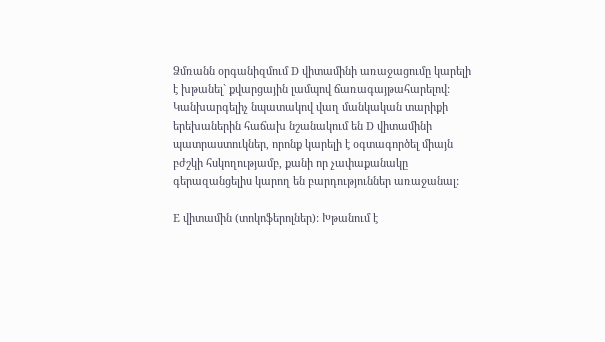Ձմռանն օրգանիզմում D վիտամինի առաջացումը կարելի է խթանել` քվարցային լամպով ճառագայթահարելով: Կանխարգելիչ նպատակով վաղ մանկական տարիքի երեխաներին հաճախ նշանակում են D վիտամինի պատրաստուկներ, որոնք կարելի է օգտագործել միայն բժշկի հսկողությամբ, քանի որ չափաքանակը գերազանցելիս կարող են բարդություններ առաջանալ:

E վիտամին (տոկոֆերոլներ): Խթանում է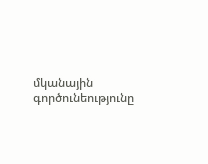մկանային գործունեությունը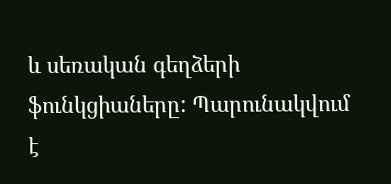և սեռական գեղձերի ֆունկցիաները: Պարունակվում է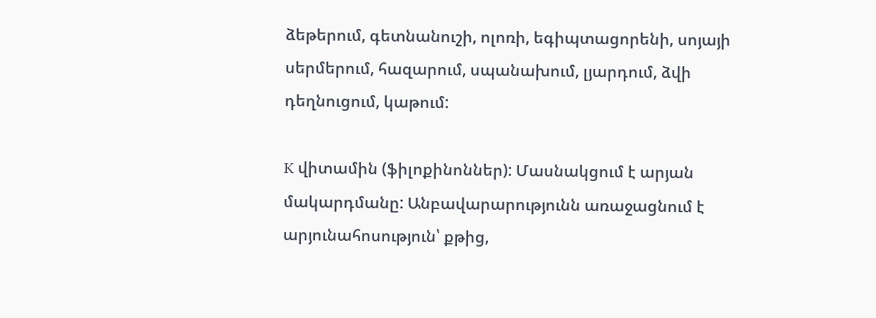ձեթերում, գետնանուշի, ոլոռի, եգիպտացորենի, սոյայի սերմերում, հազարում, սպանախում, լյարդում, ձվի դեղնուցում, կաթում:

K վիտամին (ֆիլոքինոններ): Մասնակցում է արյան մակարդմանը: Անբավարարությունն առաջացնում է արյունահոսություն՝ քթից,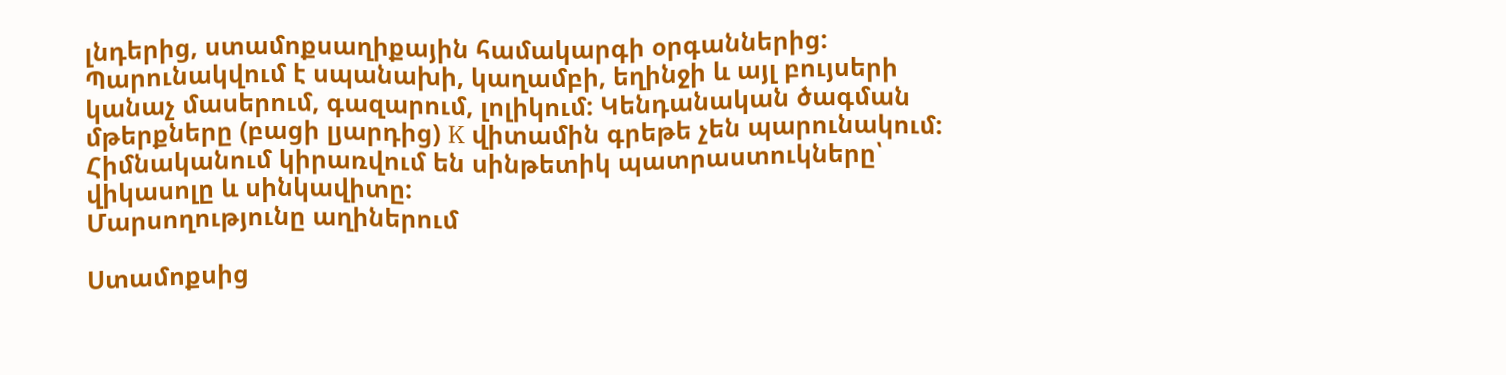լնդերից, ստամոքսաղիքային համակարգի օրգաններից: Պարունակվում է սպանախի, կաղամբի, եղինջի և այլ բույսերի կանաչ մասերում, գազարում, լոլիկում: Կենդանական ծագման մթերքները (բացի լյարդից) K վիտամին գրեթե չեն պարունակում: Հիմնականում կիրառվում են սինթետիկ պատրաստուկները՝ վիկասոլը և սինկավիտը:
Մարսողությունը աղիներում

Ստամոքսից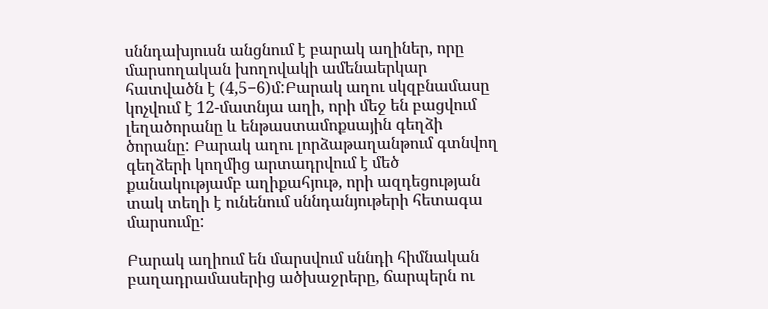սննդախյուսն անցնում է բարակ աղիներ, որը մարսողական խողովակի ամենաերկար հատվածն է (4,5−6)մ:Բարակ աղու սկզբնամասը կոչվում է 12-մատնյա աղի, որի մեջ են բացվում լեղածորանը և ենթաստամոքսային գեղձի ծորանը: Բարակ աղու լորձաթաղանթում գտնվող գեղձերի կողմից արտադրվում է մեծ քանակությամբ աղիքահյութ, որի ազդեցության տակ տեղի է ունենում սննդանյութերի հետագա մարսումը:

Բարակ աղիում են մարսվում սննդի հիմնական բաղադրամասերից ածխաջրերը, ճարպերն ու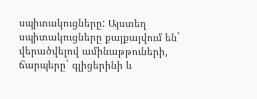սպիտակուցները: Այստեղ սպիտակուցները քայքայվում են` վերածվելով ամինաթթուների, ճարպերը` գլիցերինի և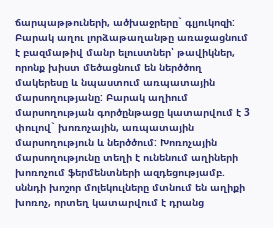ճարպաթթուների, ածխաջրերը` գլյուկոզի: Բարակ աղու լորձաթաղանթը առաջացնում է բազմաթիվ մանր ելուստներ՝ թավիկներ, որոնք խիստ մեծացնում են ներծծող մակերեսը և նպաստում առպատային մարսողությանը: Բարակ աղիում մարսողության գործընթացը կատարվում է 3 փուլով` խոռոչային, առպատային մարսողություն և ներծծում: Խոռոչային մարսողությունը տեղի է ունենում աղիների խոռոչում ֆերմենտների ազդեցությամբ. սննդի խոշոր մոլեկուլները մտնում են աղիքի խոռոչ, որտեղ կատարվում է դրանց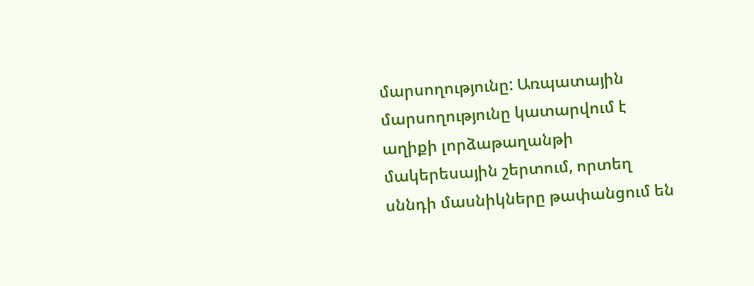մարսողությունը: Առպատային մարսողությունը կատարվում է աղիքի լորձաթաղանթի մակերեսային շերտում, որտեղ սննդի մասնիկները թափանցում են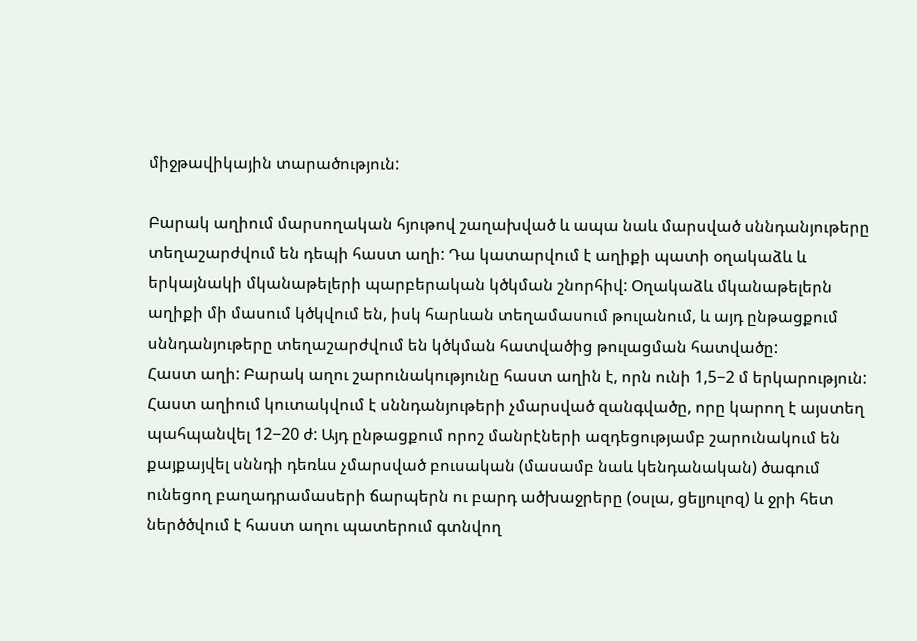միջթավիկային տարածություն:

Բարակ աղիում մարսողական հյութով շաղախված և ապա նաև մարսված սննդանյութերը տեղաշարժվում են դեպի հաստ աղի: Դա կատարվում է աղիքի պատի օղակաձև և երկայնակի մկանաթելերի պարբերական կծկման շնորհիվ: Օղակաձև մկանաթելերն աղիքի մի մասում կծկվում են, իսկ հարևան տեղամասում թուլանում, և այդ ընթացքում սննդանյութերը տեղաշարժվում են կծկման հատվածից թուլացման հատվածը:
Հաստ աղի: Բարակ աղու շարունակությունը հաստ աղին է, որն ունի 1,5−2 մ երկարություն: Հաստ աղիում կուտակվում է սննդանյութերի չմարսված զանգվածը, որը կարող է այստեղ պահպանվել 12−20 ժ: Այդ ընթացքում որոշ մանրէների ազդեցությամբ շարունակում են քայքայվել սննդի դեռևս չմարսված բուսական (մասամբ նաև կենդանական) ծագում ունեցող բաղադրամասերի ճարպերն ու բարդ ածխաջրերը (օսլա, ցելյուլոզ) և ջրի հետ ներծծվում է հաստ աղու պատերում գտնվող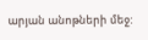արյան անոթների մեջ: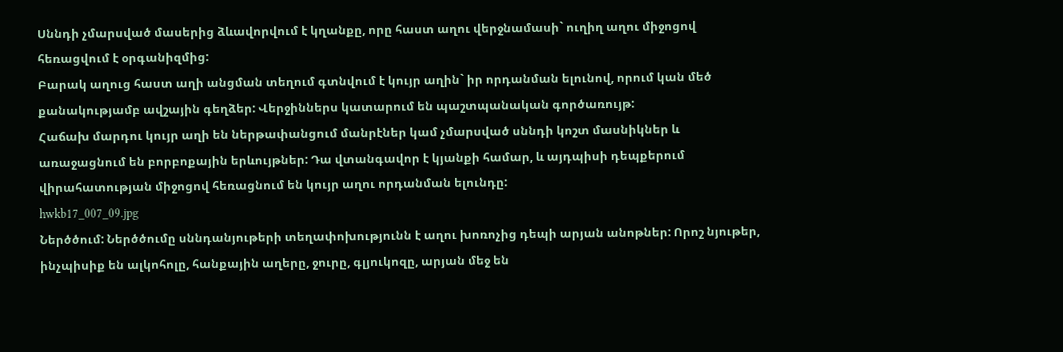Սննդի չմարսված մասերից ձևավորվում է կղանքը, որը հաստ աղու վերջնամասի` ուղիղ աղու միջոցով հեռացվում է օրգանիզմից:
Բարակ աղուց հաստ աղի անցման տեղում գտնվում է կույր աղին` իր որդանման ելունով, որում կան մեծ քանակությամբ ավշային գեղձեր: Վերջիններս կատարում են պաշտպանական գործառույթ:
Հաճախ մարդու կույր աղի են ներթափանցում մանրէներ կամ չմարսված սննդի կոշտ մասնիկներ և առաջացնում են բորբոքային երևույթներ: Դա վտանգավոր է կյանքի համար, և այդպիսի դեպքերում վիրահատության միջոցով հեռացնում են կույր աղու որդանման ելունդը:
hwkb17_007_09.jpg
Ներծծում: Ներծծումը սննդանյութերի տեղափոխությունն է աղու խոռոչից դեպի արյան անոթներ: Որոշ նյութեր, ինչպիսիք են ալկոհոլը, հանքային աղերը, ջուրը, գլյուկոզը, արյան մեջ են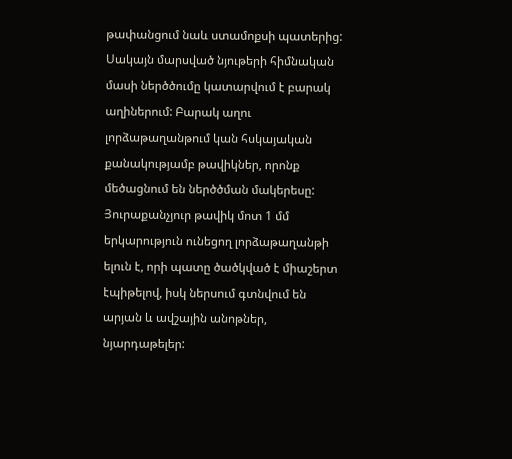թափանցում նաև ստամոքսի պատերից: Սակայն մարսված նյութերի հիմնական մասի ներծծումը կատարվում է բարակ աղիներում: Բարակ աղու լորձաթաղանթում կան հսկայական քանակությամբ թավիկներ, որոնք մեծացնում են ներծծման մակերեսը: Յուրաքանչյուր թավիկ մոտ 1 մմ երկարություն ունեցող լորձաթաղանթի ելուն է, որի պատը ծածկված է միաշերտ էպիթելով, իսկ ներսում գտնվում են արյան և ավշային անոթներ, նյարդաթելեր: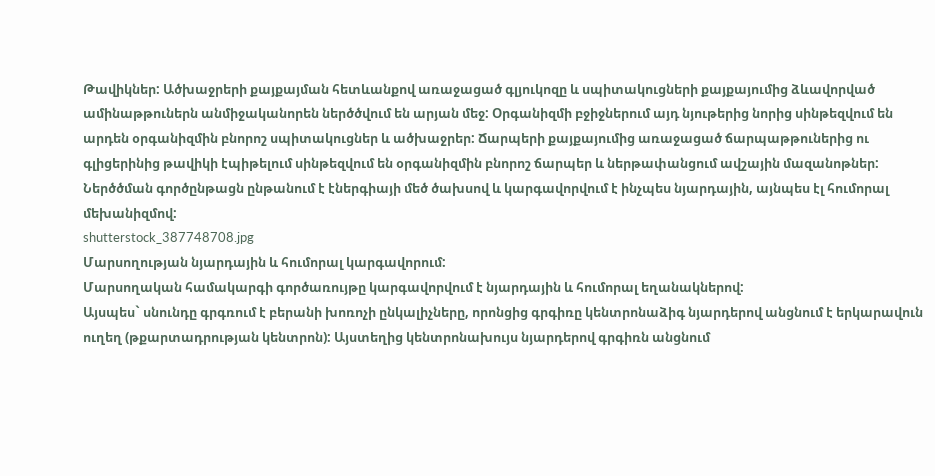Թավիկներ: Ածխաջրերի քայքայման հետևանքով առաջացած գլյուկոզը և սպիտակուցների քայքայումից ձևավորված ամինաթթուներն անմիջականորեն ներծծվում են արյան մեջ: Օրգանիզմի բջիջներում այդ նյութերից նորից սինթեզվում են արդեն օրգանիզմին բնորոշ սպիտակուցներ և ածխաջրեր: Ճարպերի քայքայումից առաջացած ճարպաթթուներից ու գլիցերինից թավիկի էպիթելում սինթեզվում են օրգանիզմին բնորոշ ճարպեր և ներթափանցում ավշային մազանոթներ: Ներծծման գործընթացն ընթանում է էներգիայի մեծ ծախսով և կարգավորվում է ինչպես նյարդային, այնպես էլ հումորալ մեխանիզմով:
shutterstock_387748708.jpg
Մարսողության նյարդային և հումորալ կարգավորում:
Մարսողական համակարգի գործառույթը կարգավորվում է նյարդային և հումորալ եղանակներով:
Այսպես` սնունդը գրգռում է բերանի խոռոչի ընկալիչները, որոնցից գրգիռը կենտրոնաձիգ նյարդերով անցնում է երկարավուն ուղեղ (թքարտադրության կենտրոն): Այստեղից կենտրոնախույս նյարդերով գրգիռն անցնում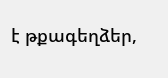է թքագեղձեր,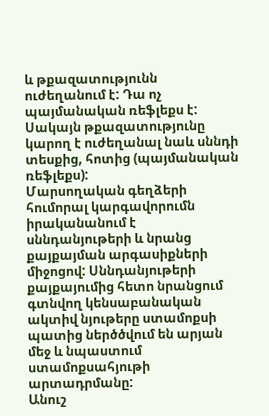և թքազատությունն ուժեղանում է: Դա ոչ պայմանական ռեֆլեքս է: Սակայն թքազատությունը կարող է ուժեղանալ նաև սննդի տեսքից, հոտից (պայմանական ռեֆլեքս):
Մարսողական գեղձերի հումորալ կարգավորումն իրականանում է սննդանյութերի և նրանց քայքայման արգասիքների միջոցով: Սննդանյութերի քայքայումից հետո նրանցում գտնվող կենսաբանական ակտիվ նյութերը ստամոքսի պատից ներծծվում են արյան մեջ և նպաստում ստամոքսահյութի արտադրմանը:
Անուշ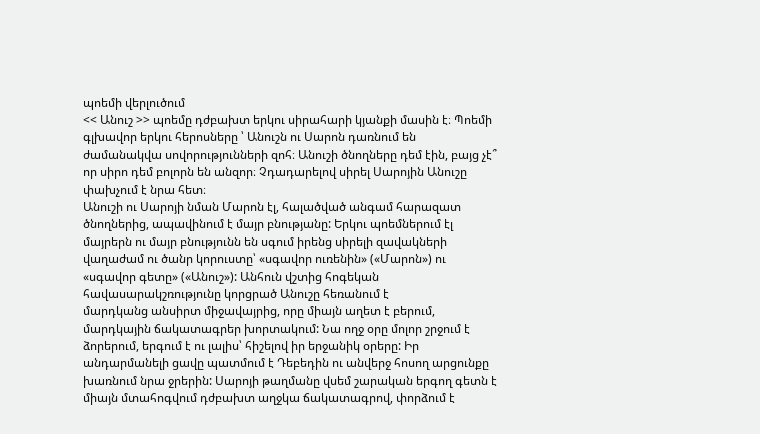պոեմի վերլուծում
<< Անուշ >> պոեմը դժբախտ երկու սիրահարի կյանքի մասին է։ Պոեմի գլխավոր երկու հերոսները ՝ Անուշն ու Սարոն դառնում են ժամանակվա սովորությունների զոհ։ Անուշի ծնողները դեմ էին, բայց չէ՞ որ սիրո դեմ բոլորն են անզոր։ Չդադարելով սիրել Սարոյին Անուշը փախչում է նրա հետ։
Անուշի ու Սարոյի նման Մարոն էլ, հալածված անգամ հարազատ ծնողներից, ապավինում է մայր բնությանը: Երկու պոեմներում էլ մայրերն ու մայր բնությունն են սգում իրենց սիրելի զավակների վաղաժամ ու ծանր կորուստը՝ «սգավոր ուռենին» («Մարոն») ու «սգավոր գետը» («Անուշ»): Անհուն վշտից հոգեկան հավասարակշռությունը կորցրած Անուշը հեռանում է
մարդկանց անսիրտ միջավայրից, որը միայն աղետ է բերում, մարդկային ճակատագրեր խորտակում: Նա ողջ օրը մոլոր շրջում է ձորերում, երգում է ու լալիս՝ հիշելով իր երջանիկ օրերը: Իր անդարմանելի ցավը պատմում է Դեբեդին ու անվերջ հոսող արցունքը խառնում նրա ջրերին: Սարոյի թաղմանը վսեմ շարական երգող գետն է միայն մտահոգվում դժբախտ աղջկա ճակատագրով, փորձում է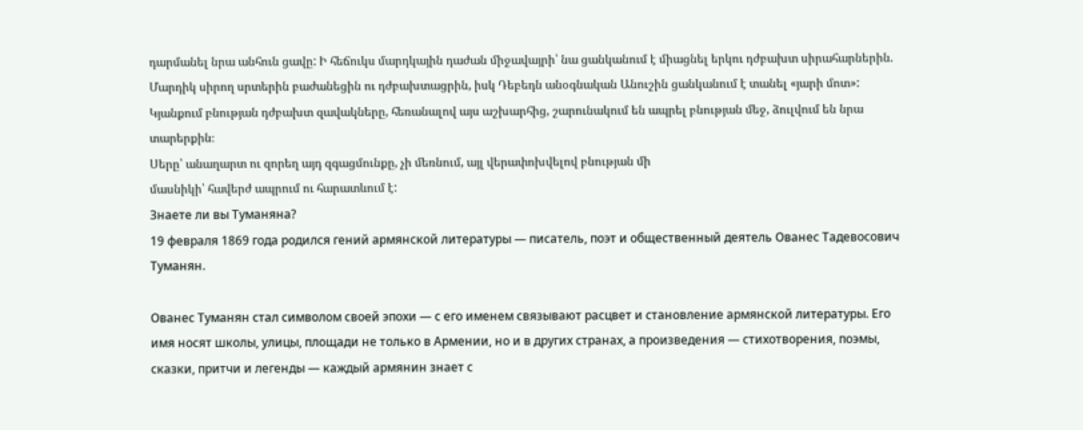դարմանել նրա անհուն ցավը: Ի հեճուկս մարդկային դաժան միջավայրի՝ նա ցանկանում է միացնել երկու դժբախտ սիրահարներին.
Մարդիկ սիրող սրտերին բաժանեցին ու դժբախտացրին, իսկ Դեբեդն անօգնական Անուշին ցանկանում է տանել «յարի մոտ»: Կյանքում բնության դժբախտ զավակները, հեռանալով այս աշխարհից, շարունակում են ապրել բնության մեջ, ձուլվում են նրա տարերքին։
Սերը՝ անաղարտ ու զորեղ այդ զգացմունքը, չի մեռնում, այլ վերափոխվելով բնության մի
մասնիկի՝ հավերժ ապրում ու հարատևում է:
Знаете ли вы Туманяна?
19 февраля 1869 года родился гений армянской литературы — писатель, поэт и общественный деятель Ованес Тадевосович Туманян.

Ованес Туманян стал символом своей эпохи — с его именем связывают расцвет и становление армянской литературы. Его имя носят школы, улицы, площади не только в Армении, но и в других странах, а произведения — стихотворения, поэмы, сказки, притчи и легенды — каждый армянин знает с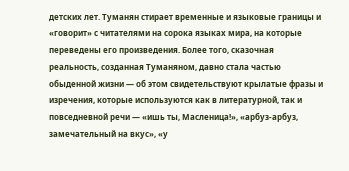детских лет. Туманян стирает временные и языковые границы и «говорит» с читателями на сорока языках мира, на которые переведены его произведения. Более того, сказочная реальность, созданная Туманяном, давно стала частью обыденной жизни — об этом свидетельствуют крылатые фразы и изречения, которые используются как в литературной, так и повседневной речи — «ишь ты, Масленица!», «арбуз-арбуз, замечательный на вкус», «у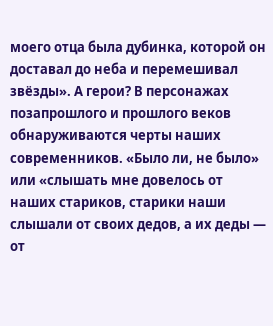моего отца была дубинка, которой он доставал до неба и перемешивал звёзды». А герои? В персонажах позапрошлого и прошлого веков обнаруживаются черты наших современников. «Было ли, не было» или «слышать мне довелось от наших стариков, старики наши слышали от своих дедов, а их деды — от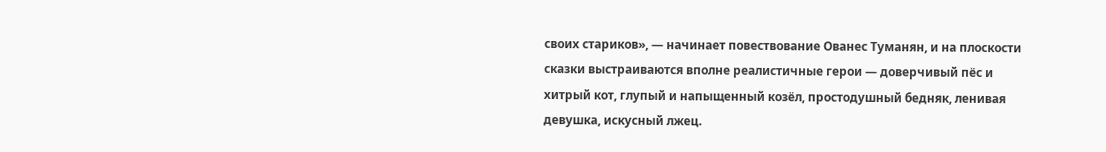своих стариков», — начинает повествование Ованес Туманян, и на плоскости сказки выстраиваются вполне реалистичные герои — доверчивый пёс и хитрый кот, глупый и напыщенный козёл, простодушный бедняк, ленивая девушка, искусный лжец.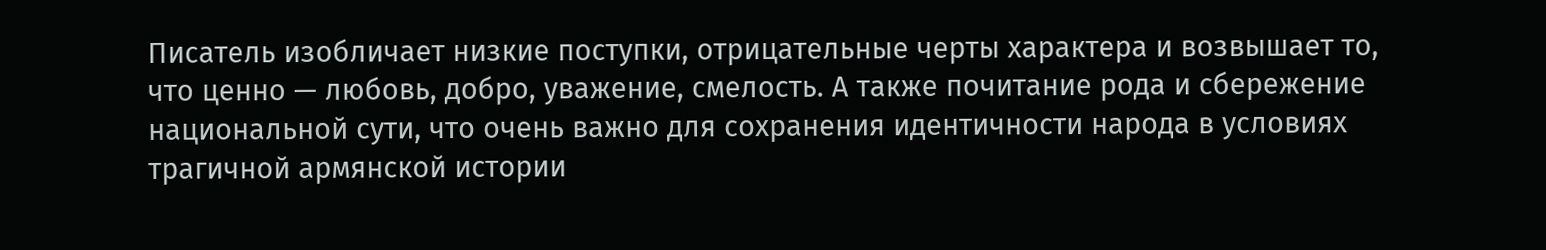Писатель изобличает низкие поступки, отрицательные черты характера и возвышает то, что ценно — любовь, добро, уважение, смелость. А также почитание рода и сбережение национальной сути, что очень важно для сохранения идентичности народа в условиях трагичной армянской истории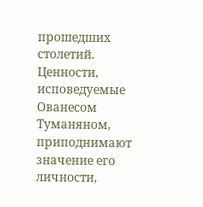прошедших столетий.
Ценности, исповедуемые Ованесом Туманяном, приподнимают значение его личности,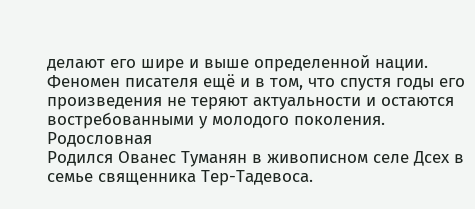делают его шире и выше определенной нации. Феномен писателя ещё и в том, что спустя годы его произведения не теряют актуальности и остаются востребованными у молодого поколения.
Родословная
Родился Ованес Туманян в живописном селе Дсех в семье священника Тер-Тадевоса.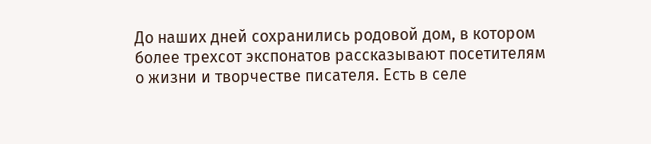До наших дней сохранились родовой дом, в котором более трехсот экспонатов рассказывают посетителям о жизни и творчестве писателя. Есть в селе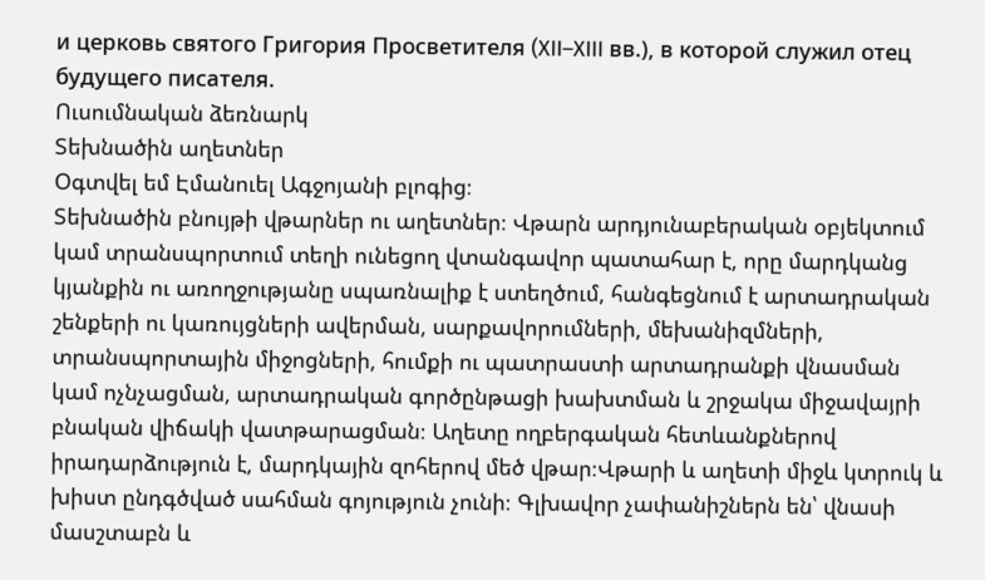и церковь святого Григория Просветителя (XII–XIII вв.), в которой служил отец будущего писателя.
Ուսումնական ձեռնարկ
Տեխնածին աղետներ
Օգտվել եմ Էմանուել Ագջոյանի բլոգից։
Տեխնածին բնույթի վթարներ ու աղետներ։ Վթարն արդյունաբերական օբյեկտում կամ տրանսպորտում տեղի ունեցող վտանգավոր պատահար է, որը մարդկանց կյանքին ու առողջությանը սպառնալիք է ստեղծում, հանգեցնում է արտադրական շենքերի ու կառույցների ավերման, սարքավորումների, մեխանիզմների, տրանսպորտային միջոցների, հումքի ու պատրաստի արտադրանքի վնասման կամ ոչնչացման, արտադրական գործընթացի խախտման և շրջակա միջավայրի բնական վիճակի վատթարացման։ Աղետը ողբերգական հետևանքներով իրադարձություն է, մարդկային զոհերով մեծ վթար։Վթարի և աղետի միջև կտրուկ և խիստ ընդգծված սահման գոյություն չունի։ Գլխավոր չափանիշներն են՝ վնասի մասշտաբն և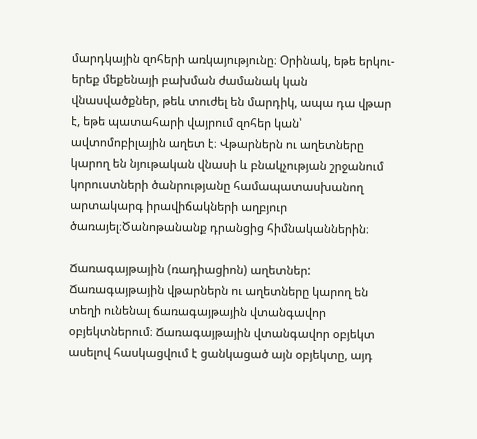մարդկային զոհերի առկայությունը։ Օրինակ, եթե երկու-երեք մեքենայի բախման ժամանակ կան վնասվածքներ, թեև տուժել են մարդիկ, ապա դա վթար է, եթե պատահարի վայրում զոհեր կան՝ ավտոմոբիլային աղետ է։ Վթարներն ու աղետները կարող են նյութական վնասի և բնակչության շրջանում կորուստների ծանրությանը համապատասխանող արտակարգ իրավիճակների աղբյուր ծառայել։Ծանոթանանք դրանցից հիմնականներին։

Ճառագայթային (ռադիացիոն) աղետներ: Ճառագայթային վթարներն ու աղետները կարող են տեղի ունենալ ճառագայթային վտանգավոր օբյեկտներում։ Ճառագայթային վտանգավոր օբյեկտ ասելով հասկացվում է ցանկացած այն օբյեկտը, այդ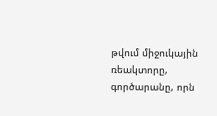թվում միջուկային ռեակտորը, գործարանը, որն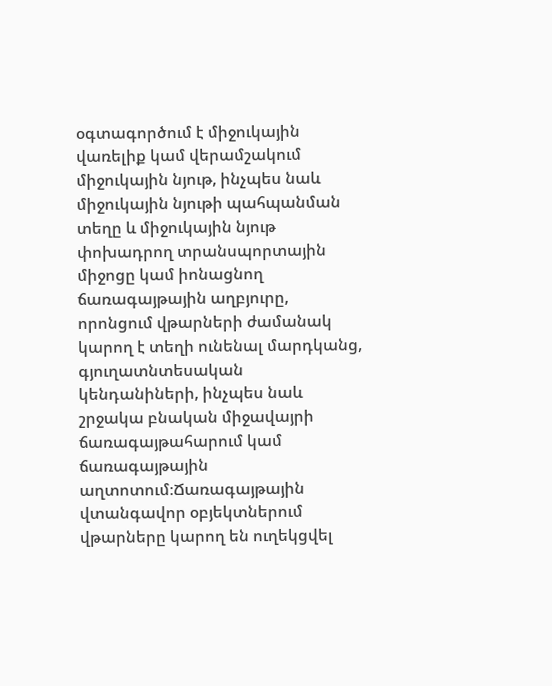օգտագործում է միջուկային վառելիք կամ վերամշակում միջուկային նյութ, ինչպես նաև միջուկային նյութի պահպանման տեղը և միջուկային նյութ փոխադրող տրանսպորտային միջոցը կամ իոնացնող ճառագայթային աղբյուրը, որոնցում վթարների ժամանակ կարող է տեղի ունենալ մարդկանց, գյուղատնտեսական կենդանիների, ինչպես նաև շրջակա բնական միջավայրի ճառագայթահարում կամ ճառագայթային աղտոտում։Ճառագայթային վտանգավոր օբյեկտներում վթարները կարող են ուղեկցվել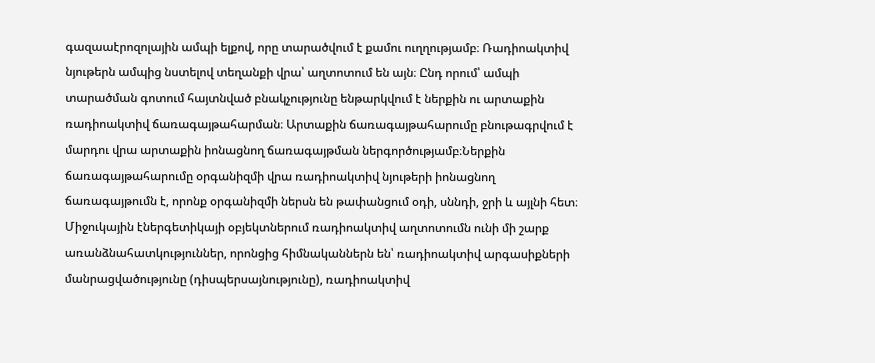գազաաէրոզոլային ամպի ելքով, որը տարածվում է քամու ուղղությամբ։ Ռադիոակտիվ նյութերն ամպից նստելով տեղանքի վրա՝ աղտոտում են այն։ Ընդ որում՝ ամպի տարածման գոտում հայտնված բնակչությունը ենթարկվում է ներքին ու արտաքին ռադիոակտիվ ճառագայթահարման։ Արտաքին ճառագայթահարումը բնութագրվում է մարդու վրա արտաքին իոնացնող ճառագայթման ներգործությամբ։Ներքին ճառագայթահարումը օրգանիզմի վրա ռադիոակտիվ նյութերի իոնացնող ճառագայթումն է, որոնք օրգանիզմի ներսն են թափանցում օդի, սննդի, ջրի և այլնի հետ։ Միջուկային էներգետիկայի օբյեկտներում ռադիոակտիվ աղտոտումն ունի մի շարք առանձնահատկություններ, որոնցից հիմնականներն են՝ ռադիոակտիվ արգասիքների մանրացվածությունը (դիսպերսայնությունը), ռադիոակտիվ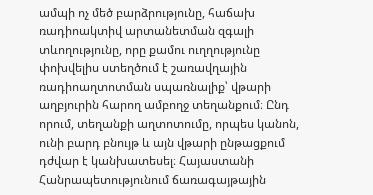ամպի ոչ մեծ բարձրությունը, հաճախ ռադիոակտիվ արտանետման զգալի տևողությունը, որը քամու ուղղությունը փոխվելիս ստեղծում է շառավղային ռադիոաղտոտման սպառնալիք՝ վթարի աղբյուրին հարող ամբողջ տեղանքում։ Ընդ որում, տեղանքի աղտոտումը, որպես կանոն, ունի բարդ բնույթ և այն վթարի ընթացքում դժվար է կանխատեսել։ Հայաստանի Հանրապետությունում ճառագայթային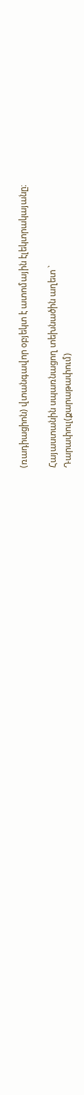(ռադիացիոն) վտանգավոր օբյեկտ է ատոմային էլեկտրակայանը։

Հայաստանին սպառնացող տեխնածին աղետ `
Դարափուլ(քարաթափում)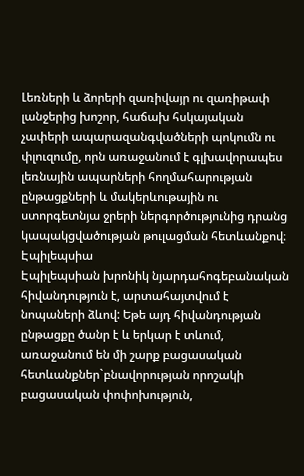Լեռների և ձորերի զառիվայր ու զառիթափ լանջերից խոշոր, հաճախ հսկայական չափերի ապարազանգվածների պոկումն ու փլուզումը, որն առաջանում է գլխավորապես լեռնային ապարների հողմահարության ընթացքների և մակերևութային ու ստորգետնյա ջրերի ներգործությունից դրանց կապակցվածության թուլացման հետևանքով։
Էպիլեպսիա
Էպիլեպսիան խրոնիկ նյարդահոգեբանական հիվանդություն է, արտահայտվում է նոպաների ձևով: Եթե այդ հիվանդության ընթացքը ծանր է և երկար է տևում, առաջանում են մի շարք բացասական հետևանքներ`բնավորության որոշակի բացասական փոփոխություն,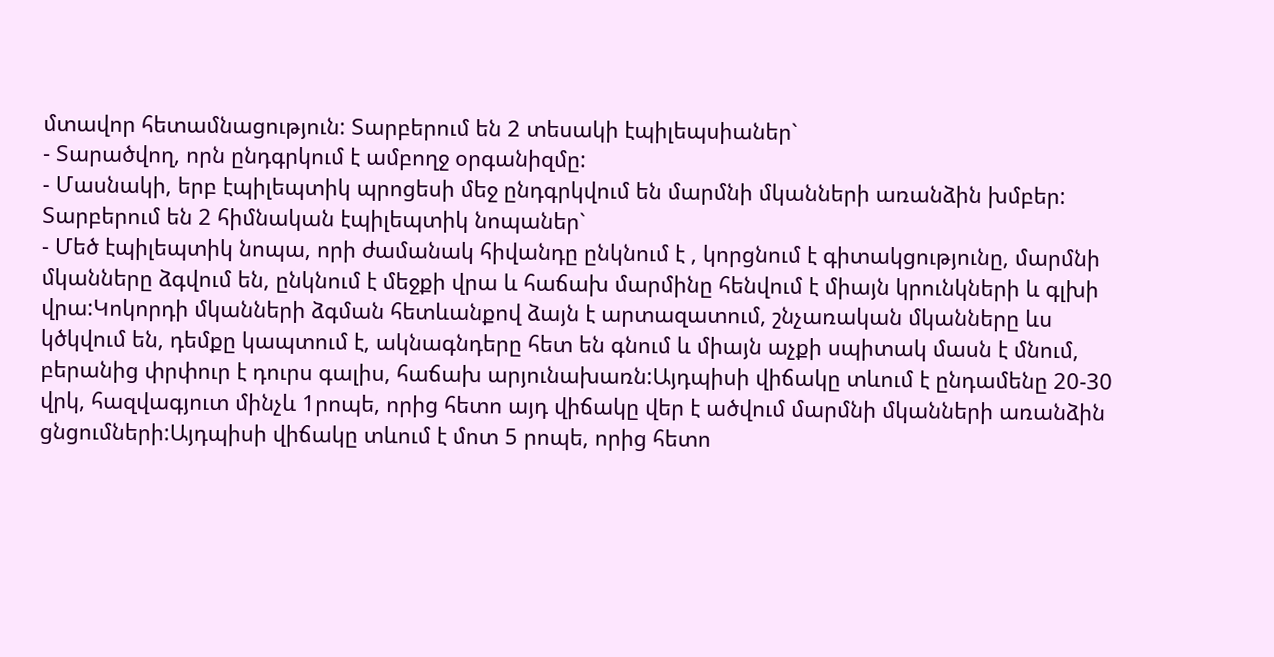մտավոր հետամնացություն: Տարբերում են 2 տեսակի էպիլեպսիաներ`
- Տարածվող, որն ընդգրկում է ամբողջ օրգանիզմը:
- Մասնակի, երբ էպիլեպտիկ պրոցեսի մեջ ընդգրկվում են մարմնի մկանների առանձին խմբեր:
Տարբերում են 2 հիմնական էպիլեպտիկ նոպաներ`
- Մեծ էպիլեպտիկ նոպա, որի ժամանակ հիվանդը ընկնում է , կորցնում է գիտակցությունը, մարմնի մկանները ձգվում են, ընկնում է մեջքի վրա և հաճախ մարմինը հենվում է միայն կրունկների և գլխի վրա:Կոկորդի մկանների ձգման հետևանքով ձայն է արտազատում, շնչառական մկանները ևս կծկվում են, դեմքը կապտում է, ակնագնդերը հետ են գնում և միայն աչքի սպիտակ մասն է մնում, բերանից փրփուր է դուրս գալիս, հաճախ արյունախառն:Այդպիսի վիճակը տևում է ընդամենը 20-30 վրկ, հազվագյուտ մինչև 1րոպե, որից հետո այդ վիճակը վեր է ածվում մարմնի մկանների առանձին ցնցումների:Այդպիսի վիճակը տևում է մոտ 5 րոպե, որից հետո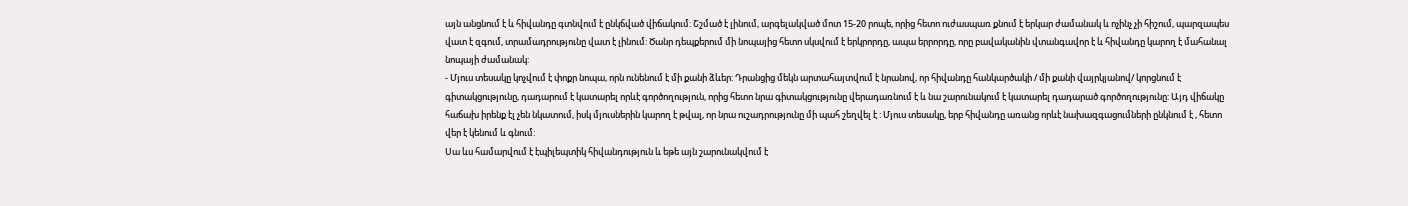այն անցնում է և հիվանդը գտնվում է ընկճված վիճակում: Շշմած է լինում, արգելակված մոտ 15-20 րոպե, որից հետո ուժասպառ քնում է երկար ժամանակ և ոչինչ չի հիշում, պարզապես վատ է զգում, տրամադրությունը վատ է լինում: Ծանր դեպքերում մի նոպայից հետո սկսվում է երկրորդը, ապա երրորդը, որը բավականին վտանգավոր է և հիվանդը կարող է մահանալ նոպայի ժամանակ:
- Մյուս տեսակը կոչվում է փոքր նոպա, որն ունենում է մի քանի ձևեր: Դրանցից մեկն արտահայտվում է նրանով, որ հիվանդը հանկարծակի / մի քանի վայրկյանով/ կորցնում է գիտակցությունը, դադարում է կատարել որևէ գործողություն, որից հետո նրա գիտակցությունը վերադառնում է և նա շարունակում է կատարել դադարած գործողությունը: Այդ վիճակը հաճախ իրենք էլ չեն նկատում, իսկ մյուսներին կարող է թվալ, որ նրա ուշադրությունը մի պահ շեղվել է : Մյուս տեսակը, երբ հիվանդը առանց որևէ նախազգացումների ընկնում է , հետո վեր է կենում և գնում:
Սա ևս համարվում է էպիլեպտիկ հիվանդություն և եթե այն շարունակվում է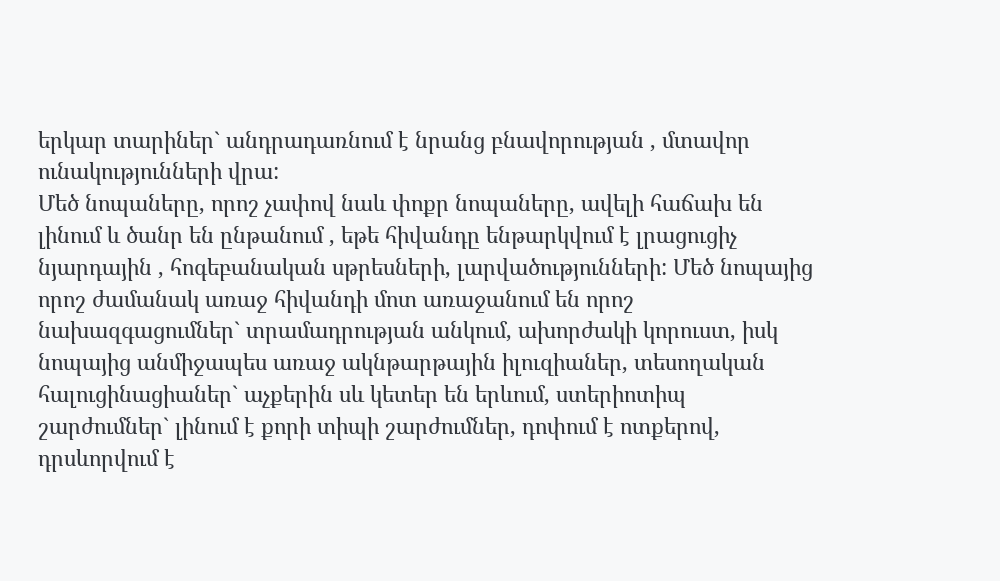երկար տարիներ` անդրադառնում է նրանց բնավորության , մտավոր ունակությունների վրա:
Մեծ նոպաները, որոշ չափով նաև փոքր նոպաները, ավելի հաճախ են լինում և ծանր են ընթանում , եթե հիվանդը ենթարկվում է լրացուցիչ նյարդային , հոգեբանական սթրեսների, լարվածությունների: Մեծ նոպայից որոշ ժամանակ առաջ հիվանդի մոտ առաջանում են որոշ նախազգացումներ` տրամադրության անկում, ախորժակի կորուստ, իսկ նոպայից անմիջապես առաջ ակնթարթային իլուզիաներ, տեսողական հալուցինացիաներ` աչքերին սև կետեր են երևում, ստերիոտիպ շարժումներ` լինում է քորի տիպի շարժումներ, դոփում է ոտքերով, դրսևորվում է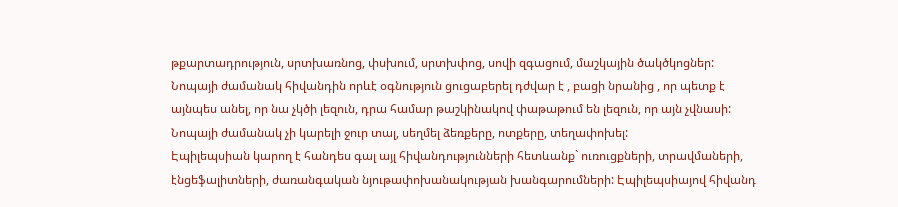թքարտադրություն, սրտխառնոց, փսխում, սրտխփոց, սովի զգացում, մաշկային ծակծկոցներ:
Նոպայի ժամանակ հիվանդին որևէ օգնություն ցուցաբերել դժվար է , բացի նրանից , որ պետք է այնպես անել, որ նա չկծի լեզուն, դրա համար թաշկինակով փաթաթում են լեզուն, որ այն չվնասի: Նոպայի ժամանակ չի կարելի ջուր տալ, սեղմել ձեռքերը, ոտքերը, տեղափոխել:
Էպիլեպսիան կարող է հանդես գալ այլ հիվանդությունների հետևանք` ուռուցքների, տրավմաների, էնցեֆալիտների, ժառանգական նյութափոխանակության խանգարումների: Էպիլեպսիայով հիվանդ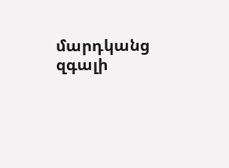մարդկանց զգալի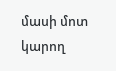մասի մոտ կարող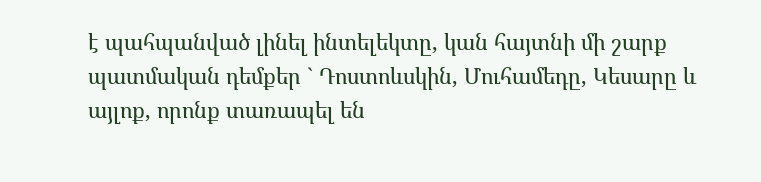է պահպանված լինել ինտելեկտը, կան հայտնի մի շարք պատմական դեմքեր ` Դոստոևսկին, Մուհամեդը, Կեսարը և այլոք, որոնք տառապել են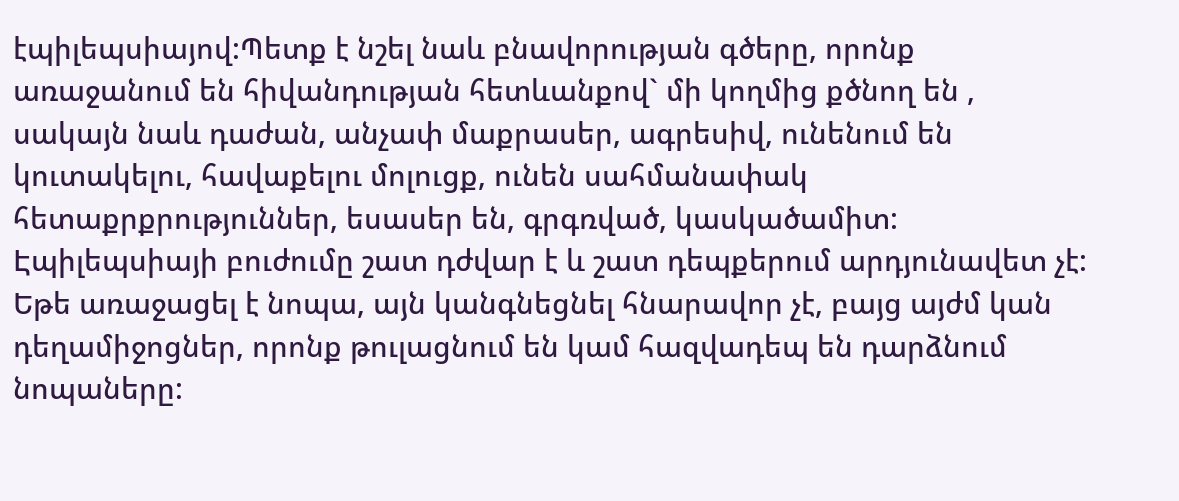էպիլեպսիայով:Պետք է նշել նաև բնավորության գծերը, որոնք առաջանում են հիվանդության հետևանքով` մի կողմից քծնող են , սակայն նաև դաժան, անչափ մաքրասեր, ագրեսիվ, ունենում են կուտակելու, հավաքելու մոլուցք, ունեն սահմանափակ հետաքրքրություններ, եսասեր են, գրգռված, կասկածամիտ:
Էպիլեպսիայի բուժումը շատ դժվար է և շատ դեպքերում արդյունավետ չէ: Եթե առաջացել է նոպա, այն կանգնեցնել հնարավոր չէ, բայց այժմ կան դեղամիջոցներ, որոնք թուլացնում են կամ հազվադեպ են դարձնում նոպաները: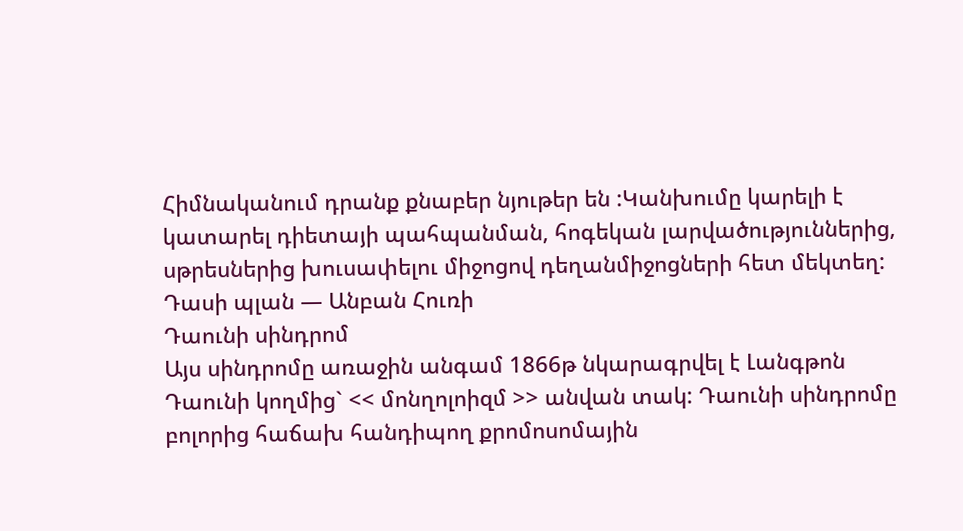Հիմնականում դրանք քնաբեր նյութեր են :Կանխումը կարելի է կատարել դիետայի պահպանման, հոգեկան լարվածություններից, սթրեսներից խուսափելու միջոցով դեղանմիջոցների հետ մեկտեղ:
Դասի պլան — Անբան Հուռի
Դաունի սինդրոմ
Այս սինդրոմը առաջին անգամ 1866թ նկարագրվել է Լանգթոն Դաունի կողմից` << մոնղոլոիզմ >> անվան տակ: Դաունի սինդրոմը բոլորից հաճախ հանդիպող քրոմոսոմային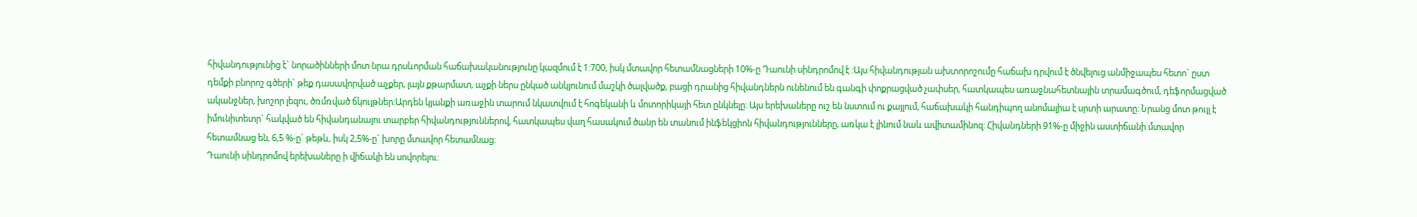հիվանդությունից է` նորածինների մոտ նրա դրսևորման հաճախականությունը կազմում է 1:700, իսկ մտավոր հետամնացների 10%-ը Դաունի սինդրոմով է :Այս հիվանդության ախտորոշումը հաճախ դրվում է ծնվելուց անմիջապես հետո` ըստ դեմքի բնորոշ գծերի` թեք դասավորված աչքեր, լայն քթարմատ, աչքի ներս ընկած անկյունում մաշկի ծալվածք, բացի դրանից հիվանդներն ունենում են գանգի փոքրացված չափսեր, հատկապես առաջնահետնային տրամագծում, դեֆորմացված ականջներ, խոշոր լեզու, ծռմռված ճկույթներ:Արդեն կյանքի առաջին տարում նկատվում է հոգեկանի և մոտորիկայի հետ ընկնելը: Այս երեխաները ուշ են նստում ու քայլում, հաճախակի հանդիպող անոմալիա է սրտի արատը: Նրանց մոտ թույլ է իմունիտետր` հակված են հիվանդանալու տարբեր հիվանդություններով, հատկապես վաղ հասակում ծանր են տանում ինֆեկցիոն հիվանդությունները, առկա է լինում նաև ավիտամինոզ: Հիվանդների 91%-ը միջին աստիճանի մտավոր հետամնաց են, 6,5 %-ը` թեթև, իսկ 2,5%-ը` խորը մտավոր հետամնաց:
Դաունի սինդրոմով երեխաները ի վիճակի են սովորելու: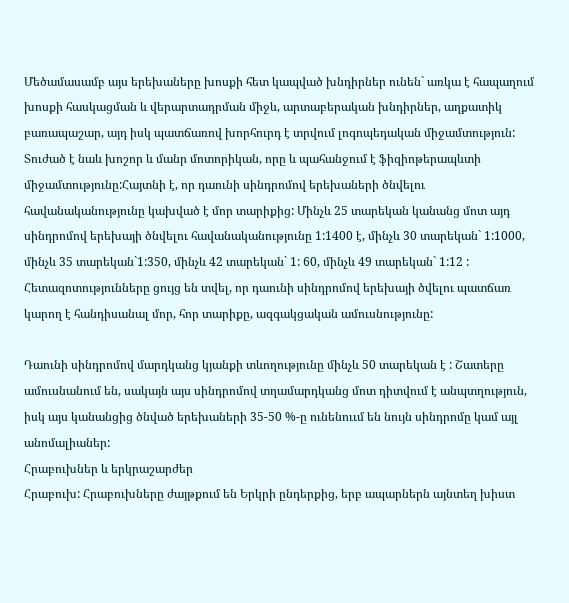Մեծամասամբ այս երեխաները խոսքի հետ կապված խնդիրներ ունեն` առկա է հապաղում խոսքի հասկացման և վերարտադրման միջև, արտաբերական խնդիրներ, աղքատիկ բառապաշար, այդ իսկ պատճառով խորհուրդ է տրվում լոգոպեդական միջամտություն: Տուժած է նաև խոշոր և մանր մոտորիկան, որը և պահանջում է ֆիզիոթերապևտի միջամտությունը:Հայտնի է, որ դաունի սինդրոմով երեխաների ծնվելու հավանականությունը կախված է մոր տարիքից: Մինչև 25 տարեկան կանանց մոտ այդ սինդրոմով երեխայի ծնվելու հավանականությունը 1:1400 է, մինչև 30 տարեկան` 1:1000, մինչև 35 տարեկան`1:350, մինչև 42 տարեկան` 1: 60, մինչև 49 տարեկան` 1:12 : Հետազոտությունները ցույց են տվել, որ դաունի սինդրոմով երեխայի ծվելու պատճառ կարող է հանդիսանալ մոր, հոր տարիքը, ազգակցական ամուսնությունը:

Դաունի սինդրոմով մարդկանց կյանքի տևողությունը մինչև 50 տարեկան է : Շատերը ամուսնանում են, սակայն այս սինդրոմով տղամարդկանց մոտ դիտվում է անպտղություն, իսկ այս կանանցից ծնված երեխաների 35-50 %-ը ունենոււմ են նույն սինդրոմը կամ այլ անոմալիաներ:
Հրաբուխներ և երկրաշարժեր
Հրաբուխ: Հրաբուխները ժայթքում են Երկրի ընդերքից, երբ ապարներն այնտեղ խիստ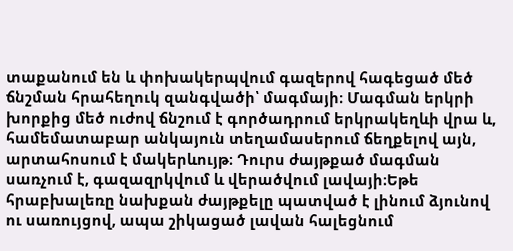տաքանում են և փոխակերպվում գազերով հագեցած մեծ ճնշման հրահեղուկ զանգվածի՝ մագմայի։ Մագման երկրի խորքից մեծ ուժով ճնշում է գործադրում երկրակեղևի վրա և, համեմատաբար անկայուն տեղամասերում ճեղքելով այն, արտահոսում է մակերևույթ։ Դուրս ժայթքած մագման սառչում է, գազազրկվում և վերածվում լավայի։Եթե հրաբխալեռը նախքան ժայթքելը պատված է լինում ձյունով ու սառույցով, ապա շիկացած լավան հալեցնում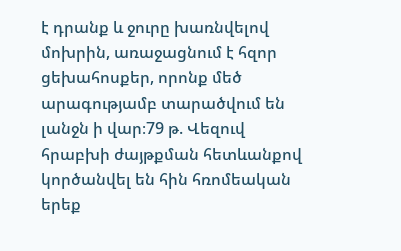է դրանք և ջուրը խառնվելով մոխրին, առաջացնում է հզոր ցեխահոսքեր, որոնք մեծ արագությամբ տարածվում են լանջն ի վար։79 թ. Վեզուվ հրաբխի ժայթքման հետևանքով կործանվել են հին հռոմեական երեք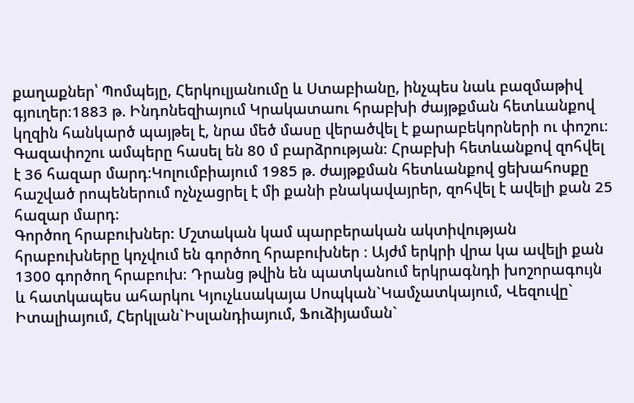քաղաքներ՝ Պոմպեյը, Հերկուլյանումը և Ստաբիանը, ինչպես նաև բազմաթիվ գյուղեր։1883 թ. Ինդոնեզիայում Կրակատաու հրաբխի ժայթքման հետևանքով կղզին հանկարծ պայթել է, նրա մեծ մասը վերածվել է քարաբեկորների ու փոշու։ Գազափոշու ամպերը հասել են 80 մ բարձրության։ Հրաբխի հետևանքով զոհվել է 36 հազար մարդ։Կոլումբիայում 1985 թ. ժայթքման հետևանքով ցեխահոսքը հաշված րոպեներում ոչնչացրել է մի քանի բնակավայրեր, զոհվել է ավելի քան 25 հազար մարդ։
Գործող հրաբուխներ: Մշտական կամ պարբերական ակտիվության հրաբուխները կոչվում են գործող հրաբուխներ ։ Այժմ երկրի վրա կա ավելի քան 1300 գործող հրաբուխ։ Դրանց թվին են պատկանում երկրագնդի խոշորագույն և հատկապես ահարկու Կյուչևսակայա Սոպկան`Կամչատկայում, Վեզուվը` Իտալիայում, Հերկլան`Իսլանդիայում, Ֆուձիյաման`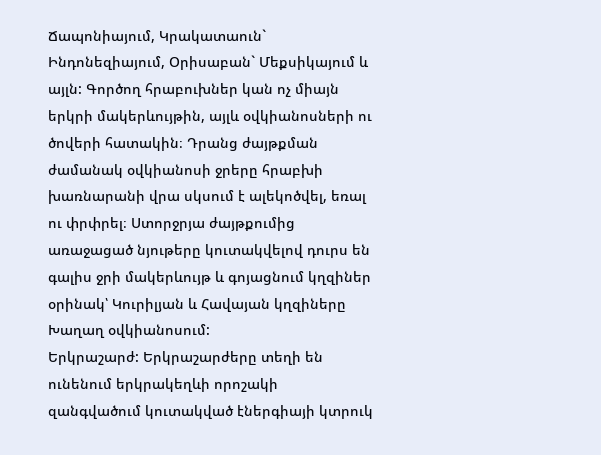Ճապոնիայում, Կրակատաուն` Ինդոնեզիայում, Օրիսաբան` Մեքսիկայում և այլն: Գործող հրաբուխներ կան ոչ միայն երկրի մակերևույթին, այլև օվկիանոսների ու ծովերի հատակին։ Դրանց ժայթքման ժամանակ օվկիանոսի ջրերը հրաբխի խառնարանի վրա սկսում է ալեկոծվել, եռալ ու փրփրել։ Ստորջրյա ժայթքումից առաջացած նյութերը կուտակվելով դուրս են գալիս ջրի մակերևույթ և գոյացնում կղզիներ օրինակ՝ Կուրիլյան և Հավայան կղզիները Խաղաղ օվկիանոսում:
Երկրաշարժ: Երկրաշարժերը տեղի են ունենում երկրակեղևի որոշակի զանգվածում կուտակված էներգիայի կտրուկ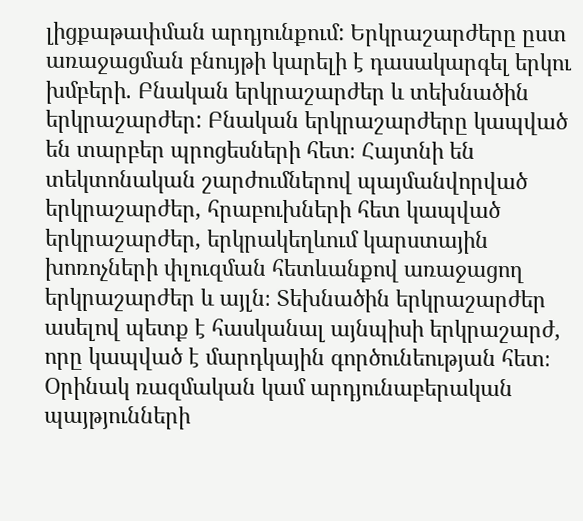լիցքաթափման արդյունքում: Երկրաշարժերը ըստ առաջացման բնույթի կարելի է դասակարգել երկու խմբերի. Բնական երկրաշարժեր և տեխնածին երկրաշարժեր: Բնական երկրաշարժերը կապված են տարբեր պրոցեսների հետ։ Հայտնի են տեկտոնական շարժումներով պայմանվորված երկրաշարժեր, հրաբուխների հետ կապված երկրաշարժեր, երկրակեղևում կարստային խոռոչների փլուզման հետևանքով առաջացող երկրաշարժեր և այլն։ Տեխնածին երկրաշարժեր ասելով պետք է հասկանալ այնպիսի երկրաշարժ, որը կապված է մարդկային գործունեության հետ։ Օրինակ ռազմական կամ արդյունաբերական պայթյունների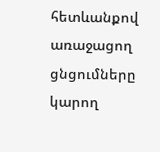հետևանքով առաջացող ցնցումները կարող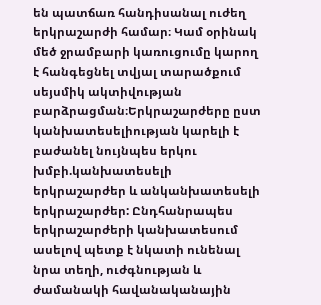են պատճառ հանդիսանալ ուժեղ երկրաշարժի համար։ Կամ օրինակ մեծ ջրամբարի կառուցումը կարող է հանգեցնել տվյալ տարածքում սեյսմիկ ակտիվության բարձրացման։Երկրաշարժերը ըստ կանխատեսելիության կարելի է բաժանել նույնպես երկու խմբի.կանխատեսելի երկրաշարժեր և անկանխատեսելի երկրաշարժեր: Ընդհանրապես երկրաշարժերի կանխատեսում ասելով պետք է նկատի ունենալ նրա տեղի, ուժգնության և ժամանակի հավանականային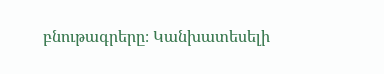բնութագրերը։ Կանխատեսելի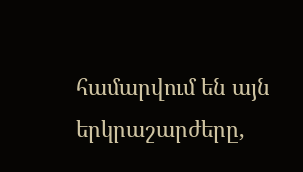համարվում են այն երկրաշարժերը,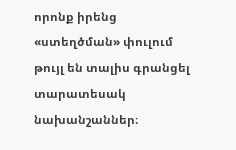որոնք իրենց «ստեղծման» փուլում թույլ են տալիս գրանցել տարատեսակ նախանշաններ։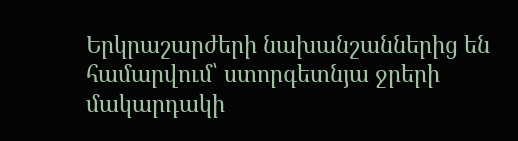Երկրաշարժերի նախանշաններից են համարվում՝ ստորգետնյա ջրերի մակարդակի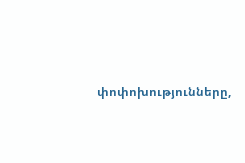փոփոխությունները,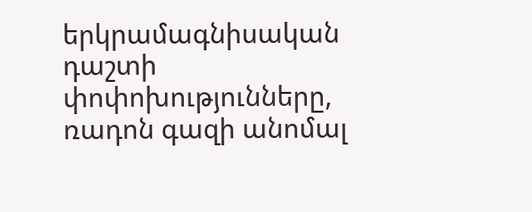երկրամագնիսական դաշտի փոփոխությունները, ռադոն գազի անոմալ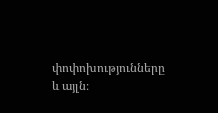փոփոխությունները և այլն։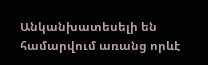Անկանխատեսելի են համարվում առանց որևէ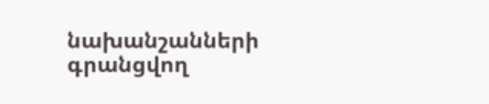նախանշանների գրանցվող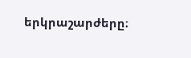երկրաշարժերը։